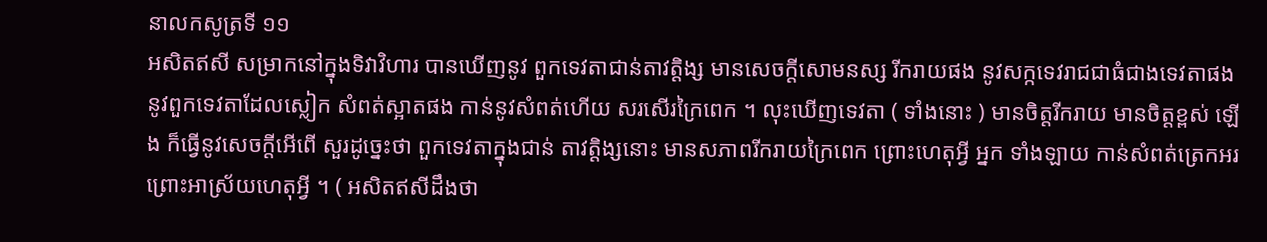នាលកសូត្រទី ១១
អសិតឥសី សម្រាកនៅក្នុងទិវាវិហារ បានឃើញនូវ ពួកទេវតាជាន់តាវត្តិង្ស មានសេចក្តីសោមនស្ស រីករាយផង នូវសក្កទេវរាជជាធំជាងទេវតាផង នូវពួកទេវតាដែលស្លៀក សំពត់ស្អាតផង កាន់នូវសំពត់ហើយ សរសើរក្រៃពេក ។ លុះឃើញទេវតា ( ទាំងនោះ ) មានចិត្តរីករាយ មានចិត្តខ្ពស់ ឡើង ក៏ធ្វើនូវសេចក្តីអើពើ សួរដូច្នេះថា ពួកទេវតាក្នុងជាន់ តាវត្តិង្សនោះ មានសភាពរីករាយក្រៃពេក ព្រោះហេតុអ្វី អ្នក ទាំងឡាយ កាន់សំពត់ត្រេកអរ ព្រោះអាស្រ័យហេតុអ្វី ។ ( អសិតឥសីដឹងថា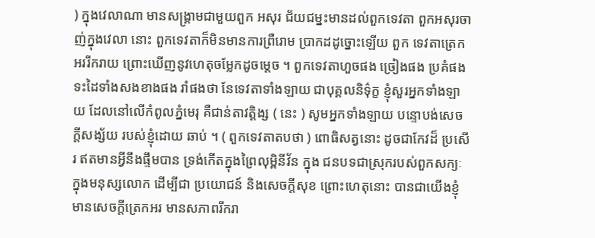) ក្នុងវេលាណា មានសង្រ្គាមជាមួយពួក អសុរ ជ័យជម្នះមានដល់ពួកទេវតា ពួកអសុរចាញ់ក្នុងវេលា នោះ ពួកទេវតាក៏មិនមានការព្រឺរោម ប្រាកដដូច្នោះឡើយ ពួក ទេវតាត្រេកអររីករាយ ព្រោះឃើញនូវហេតុចម្លែកដូចម្តេច ។ ពួកទេវតាហួចផង ច្រៀងផង ប្រគំផង ទះដៃទាំងសងខាងផង រាំផងថា នែទេវតាទាំងឡាយ ជាបុគ្គលនិទ៌ុក្ខ ខ្ញុំសួរអ្នកទាំងឡាយ ដែលនៅលើកំពូលភ្នំមេរុ គឺជាន់តាវត្តិង្ស ( នេះ ) សូមអ្នកទាំងឡាយ បន្ទោបង់សេចក្តីសង្ស័យ របស់ខ្ញុំដោយ ឆាប់ ។ ( ពួកទេវតាតបថា ) ពោធិសត្វនោះ ដូចជាកែវដ៏ ប្រសើរ ឥតមានអ្វីនឹងផ្ទឹមបាន ទ្រង់កើតក្នុងព្រៃលុម្ពិនីវ័ន ក្នុង ជនបទជាស្រុករបស់ពួកសក្យៈ ក្នុងមនុស្សលោក ដើម្បីជា ប្រយោជន៍ និងសេចក្តីសុខ ព្រោះហេតុនោះ បានជាយើងខ្ញុំ មានសេចក្តីត្រេកអរ មានសភាពរីករា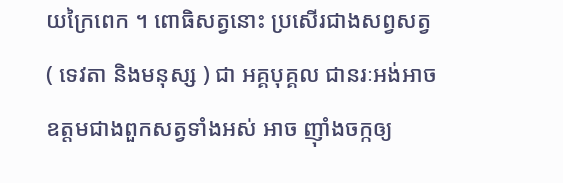យក្រៃពេក ។ ពោធិសត្វនោះ ប្រសើរជាងសព្វសត្វ ( ទេវតា និងមនុស្ស ) ជា អគ្គបុគ្គល ជានរៈអង់អាច ឧត្តមជាងពួកសត្វទាំងអស់ អាច ញ៉ាំងចក្កឲ្យ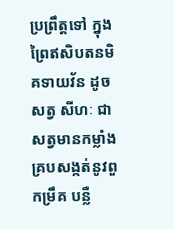ប្រព្រឹត្តទៅ ក្នុងព្រៃឥសិបតនមិគទាយវ័ន ដូចសត្វ សីហៈ ជាសត្វមានកម្លាំង គ្របសង្កត់នូវពួកម្រឹគ បន្លឺ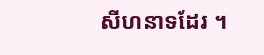សីហនាទដែរ ។